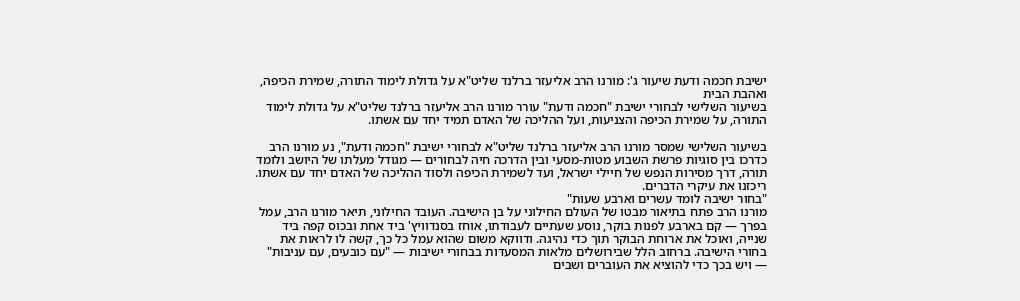ישיבת חכמה ודעת שיעור ג': מורנו הרב אליעזר ברלנד שליט"א על גדולת לימוד התורה, שמירת הכיפה, ואהבת הבית
בשיעור השלישי לבחורי ישיבת "חכמה ודעת" עורר מורנו הרב אליעזר ברלנד שליט"א על גדולת לימוד התורה, על שמירת הכיפה והצניעות, ועל ההליכה של האדם תמיד יחד עם אשתו.

בשיעור השלישי שמסר מורנו הרב אליעזר ברלנד שליט"א לבחורי ישיבת "חכמה ודעת", נע מורנו הרב כדרכו בין סוגיות פרשת השבוע מטות-מסעי ובין הדרכה חיה לבחורים — מגודל מעלתו של היושב ולומד תורה, דרך מסירות הנפש של חיילי ישראל, ועד לשמירת הכיפה ולסוד ההליכה של האדם יחד עם אשתו. ריכזנו את עיקרי הדברים.
"בחור ישיבה לומד עשרים וארבע שעות"
מורנו הרב פתח בתיאור מבטו של העולם החילוני על בן הישיבה. העובד החילוני, תיאר מורנו הרב, עמל בפרך — קם בארבע לפנות בוקר, נוסע שעתיים לעבודתו, אוחז בסנדוויץ' ביד אחת ובכוס קפה ביד שנייה, ואוכל את ארוחת הבוקר תוך כדי נהיגה. ודווקא משום שהוא עמל כל כך, קשה לו לראות את בחורי הישיבה. ברחוב הלל שבירושלים מלאות המסעדות בבחורי ישיבות — "עם כובעים, עם עניבות" — ויש בכך כדי להוציא את העוברים ושבים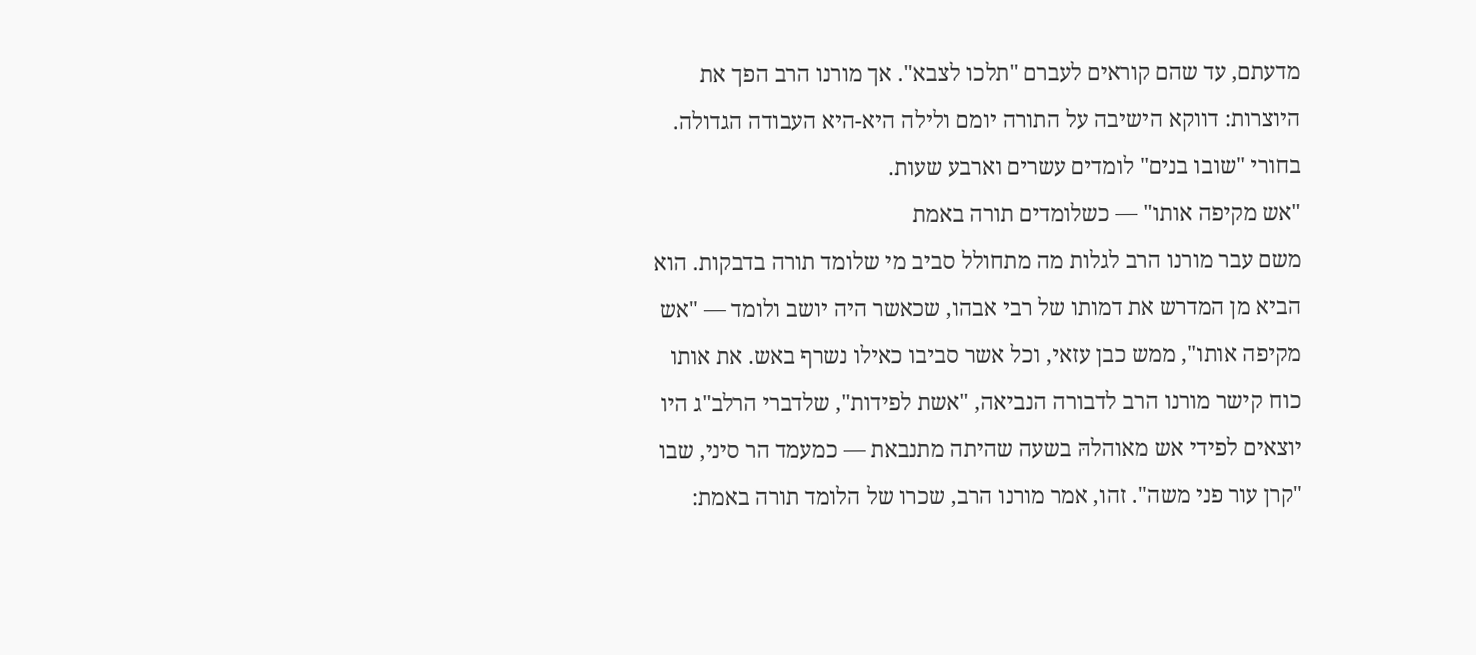מדעתם, עד שהם קוראים לעברם "תלכו לצבא". אך מורנו הרב הפך את היוצרות: דווקא הישיבה על התורה יומם ולילה היא-היא העבודה הגדולה.
בחורי "שובו בנים" לומדים עשרים וארבע שעות.
"אש מקיפה אותו" — כשלומדים תורה באמת
משם עבר מורנו הרב לגלות מה מתחולל סביב מי שלומד תורה בדבקות. הוא הביא מן המדרש את דמותו של רבי אבהו, שכאשר היה יושב ולומד — "אש מקיפה אותו", ממש כבן עזאי, וכל אשר סביבו כאילו נשרף באש. את אותו כוח קישר מורנו הרב לדבורה הנביאה, "אשת לפידות", שלדברי הרלב"ג היו יוצאים לפידי אש מאוהלהּ בשעה שהיתה מתנבאת — כמעמד הר סיני, שבו "קרן עור פני משה". זהו, אמר מורנו הרב, שכרו של הלומד תורה באמת: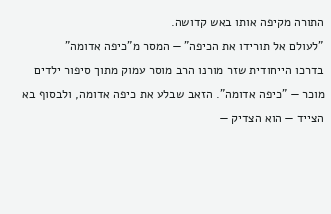התורה מקיפה אותו באש קדושה.
"לעולם אל תורידו את הכיפה" — המסר מ"כיפה אדומה"
בדרכו הייחודית שזר מורנו הרב מוסר עמוק מתוך סיפור ילדים מוכר — "כיפה אדומה". הזאב שבלע את כיפה אדומה, ולבסוף בא הצייד — הוא הצדיק —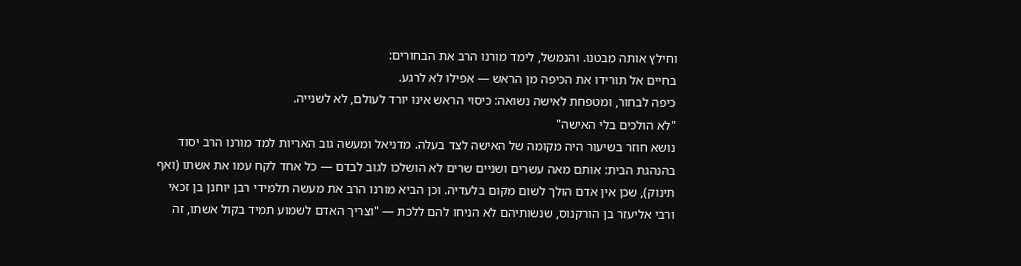וחילץ אותה מבטנו. והנמשל, לימד מורנו הרב את הבחורים:
בחיים אל תורידו את הכיפה מן הראש — אפילו לא לרגע.
כיפה לבחור, ומטפחת לאישה נשואה: כיסוי הראש אינו יורד לעולם, לא לשנייה.
"לא הולכים בלי האישה"
נושא חוזר בשיעור היה מקומה של האישה לצד בעלה. מדניאל ומעשה גוב האריות למד מורנו הרב יסוד בהנהגת הבית: אותם מאה עשרים ושניים שרים לא הושלכו לגוב לבדם — כל אחד לקח עמו את אשתו (ואף תינוק), שכן אין אדם הולך לשום מקום בלעדיה. וכן הביא מורנו הרב את מעשה תלמידי רבן יוחנן בן זכאי ורבי אליעזר בן הורקנוס, שנשותיהם לא הניחו להם ללכת — "וצריך האדם לשמוע תמיד בקול אשתו, זה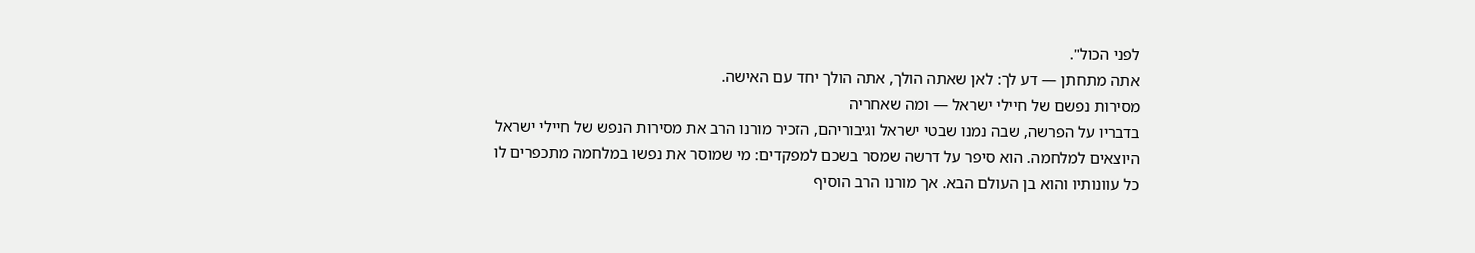לפני הכול".
אתה מתחתן — דע לך: לאן שאתה הולך, אתה הולך יחד עם האישה.
מסירות נפשם של חיילי ישראל — ומה שאחריה
בדבריו על הפרשה, שבה נמנו שבטי ישראל וגיבוריהם, הזכיר מורנו הרב את מסירות הנפש של חיילי ישראל היוצאים למלחמה. הוא סיפר על דרשה שמסר בשכם למפקדים: מי שמוסר את נפשו במלחמה מתכפרים לו כל עוונותיו והוא בן העולם הבא. אך מורנו הרב הוסיף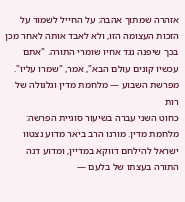אזהרה שמתוך אהבה: על החייל לשמור על הזכות העצומה הזו, ולא לאבד אותה לאחר מכן בכך שיפנה נגד אחיו שומרי התורה. "אתם עכשיו קונים עולם הבא", אמר, "שמרו עליו".
מפרשת השבוע — מלחמת מדין וגלגולה של רות
כחוט השני עברה בשיעור סוגיית הפרשה: מלחמת מדין. מורנו הרב ביאר מדוע נצטוו ישראל להילחם דווקא במדיין, ומדוע דנה התורה בעצתו של בלעם —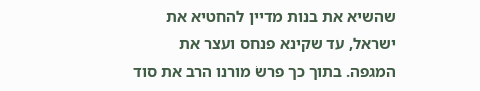שהשיא את בנות מדיין להחטיא את ישראל, עד שקינא פנחס ועצר את המגפה. בתוך כך פרשׂ מורנו הרב את סוד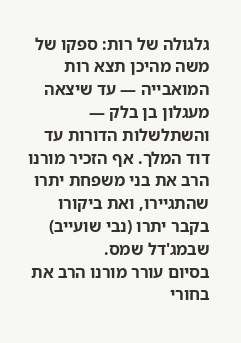גלגולה של רות: ספקו של משה מהיכן תצא רות המואבייה — עד שיצאה מעגלון בן בלק — והשתלשלות הדורות עד דוד המלך. אף הזכיר מורנו הרב את בני משפחת יתרו שהתגיירו, ואת ביקורו בקבר יתרו (נבי שועייב) שבמג'דל שמס.
בסיום עורר מורנו הרב את בחורי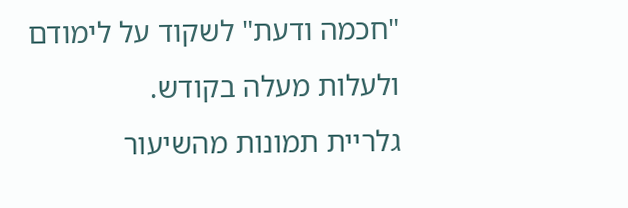"חכמה ודעת" לשקוד על לימודם ולעלות מעלה בקודש.
גלריית תמונות מהשיעור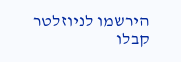הירשמו לניוזלטר
קבלו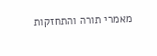מאמרי תורה והתחזקות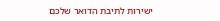ישירות לתיבת הדואר שלכם